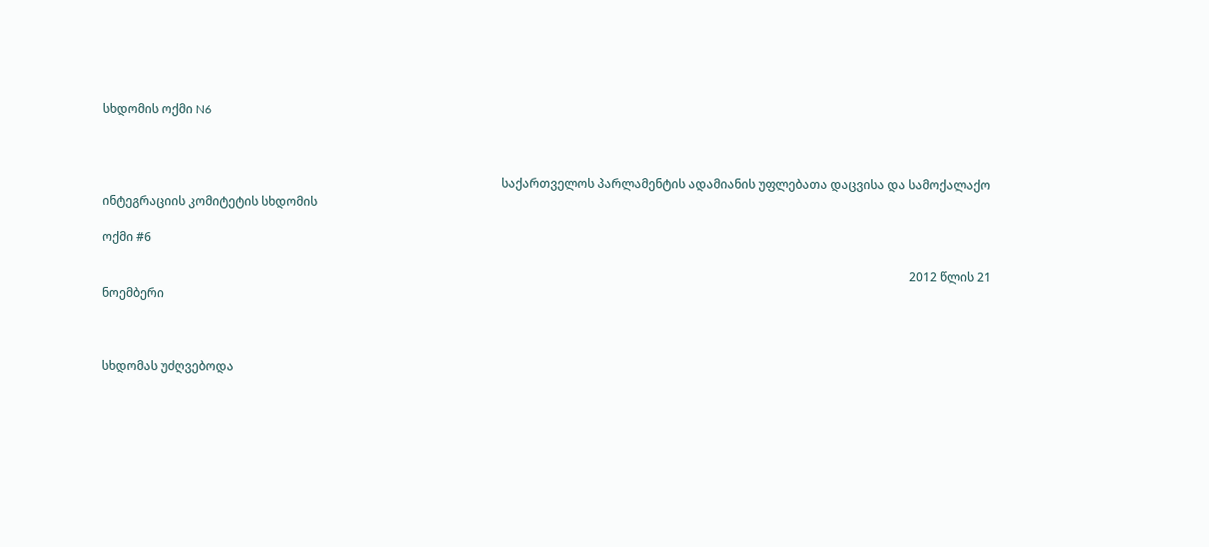სხდომის ოქმი N6



                                                                                                                                     საქართველოს პარლამენტის ადამიანის უფლებათა დაცვისა და სამოქალაქო ინტეგრაციის კომიტეტის სხდომის

ოქმი #6

                                                                                                                                                                                                                                                                             2012 წლის 21 ნოემბერი



სხდომას უძღვებოდა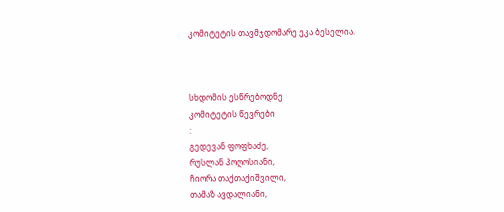კომიტეტის თავმჯდომარე ეკა ბესელია.



სხდომის ესწრებოდნე
კომიტეტის წევრები
:
გედევან ფოფხაძე,
რუსლან პოღოსიანი,
ჩიორა თაქთაქიშვილი,
თამაზ ავდალიანი,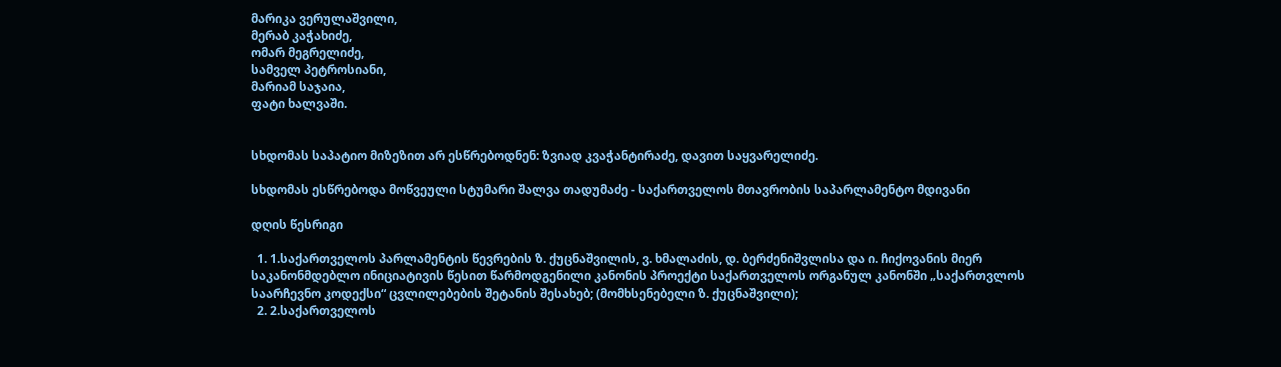მარიკა ვერულაშვილი,
მერაბ კაჭახიძე,
ომარ მეგრელიძე,
სამველ პეტროსიანი,
მარიამ საჯაია,
ფატი ხალვაში.


სხდომას საპატიო მიზეზით არ ესწრებოდნენ: ზვიად კვაჭანტირაძე, დავით საყვარელიძე.

სხდომას ესწრებოდა მოწვეული სტუმარი შალვა თადუმაძე - საქართველოს მთავრობის საპარლამენტო მდივანი

დღის წესრიგი

  1. 1.საქართველოს პარლამენტის წევრების ზ. ქუცნაშვილის, ვ. ხმალაძის, დ. ბერძენიშვლისა და ი. ჩიქოვანის მიერ საკანონმდებლო ინიციატივის წესით წარმოდგენილი კანონის პროექტი საქართველოს ორგანულ კანონში „საქართვლოს საარჩევნო კოდექსი“ ცვლილებების შეტანის შესახებ; (მომხსენებელი ზ. ქუცნაშვილი);
  2. 2.საქართველოს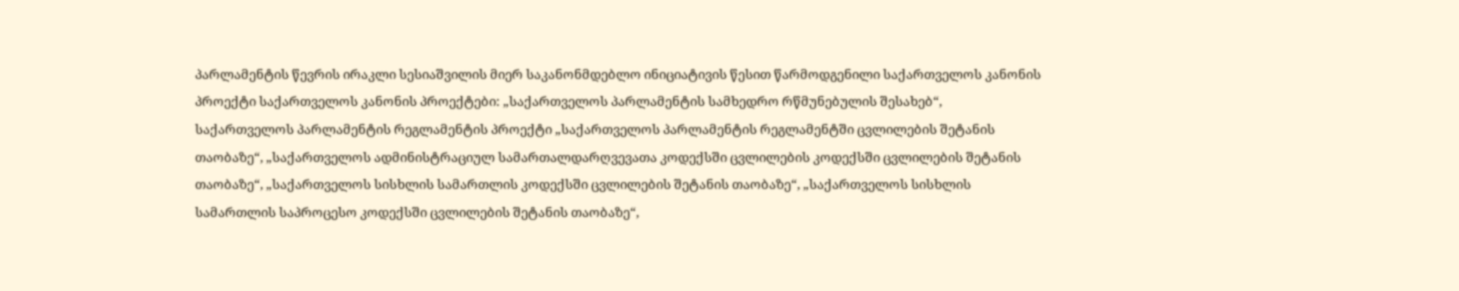პარლამენტის წევრის ირაკლი სესიაშვილის მიერ საკანონმდებლო ინიციატივის წესით წარმოდგენილი საქართველოს კანონის პროექტი საქართველოს კანონის პროექტები: „საქართველოს პარლამენტის სამხედრო რწმუნებულის შესახებ“, საქართველოს პარლამენტის რეგლამენტის პროექტი „საქართველოს პარლამენტის რეგლამენტში ცვლილების შეტანის თაობაზე“, „საქართველოს ადმინისტრაციულ სამართალდარღვევათა კოდექსში ცვლილების კოდექსში ცვლილების შეტანის თაობაზე“, „საქართველოს სისხლის სამართლის კოდექსში ცვლილების შეტანის თაობაზე“, „საქართველოს სისხლის სამართლის საპროცესო კოდექსში ცვლილების შეტანის თაობაზე“,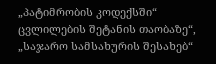„პატიმრობის კოდექსში“ ცვლილების შეტანის თაობაზე“, „საჯარო სამსახურის შესახებ“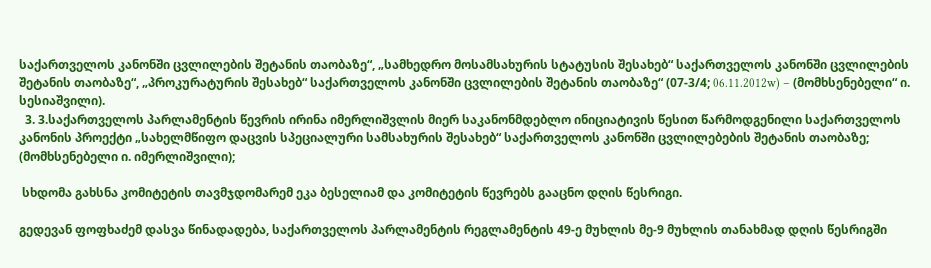საქართველოს კანონში ცვლილების შეტანის თაობაზე“, „სამხედრო მოსამსახურის სტატუსის შესახებ“ საქართველოს კანონში ცვლილების შეტანის თაობაზე“, „პროკურატურის შესახებ“ საქართველოს კანონში ცვლილების შეტანის თაობაზე“ (07-3/4; 06.11.2012w) – (მომხსენებელი“ ი. სესიაშვილი).
  3. 3.საქართველოს პარლამენტის წევრის ირინა იმერლიშვლის მიერ საკანონმდებლო ინიციატივის წესით წარმოდგენილი საქართველოს კანონის პროექტი „სახელმწიფო დაცვის სპეციალური სამსახურის შესახებ“ საქართველოს კანონში ცვლილებების შეტანის თაობაზე; (მომხსენებელი ი. იმერლიშვილი);

 სხდომა გახსნა კომიტეტის თავმჯდომარემ ეკა ბესელიამ და კომიტეტის წევრებს გააცნო დღის წესრიგი.

გედევან ფოფხაძემ დასვა წინადადება, საქართველოს პარლამენტის რეგლამენტის 49-ე მუხლის მე-9 მუხლის თანახმად დღის წესრიგში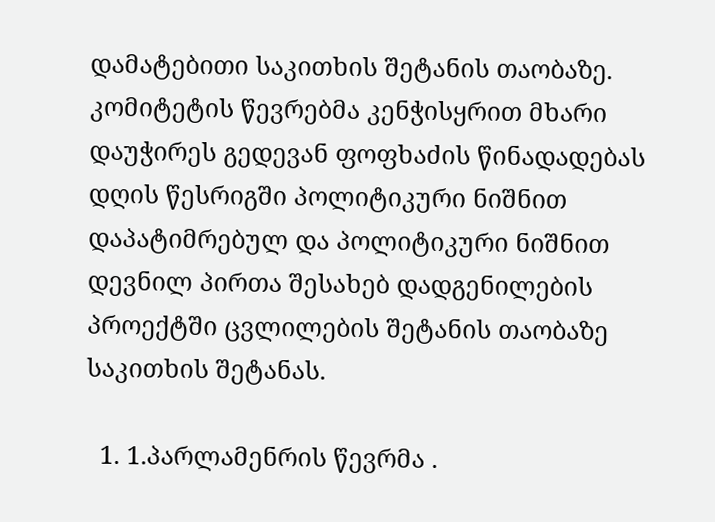დამატებითი საკითხის შეტანის თაობაზე. კომიტეტის წევრებმა კენჭისყრით მხარი დაუჭირეს გედევან ფოფხაძის წინადადებას დღის წესრიგში პოლიტიკური ნიშნით დაპატიმრებულ და პოლიტიკური ნიშნით დევნილ პირთა შესახებ დადგენილების პროექტში ცვლილების შეტანის თაობაზე საკითხის შეტანას.

  1. 1.პარლამენრის წევრმა .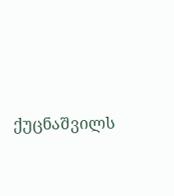ქუცნაშვილს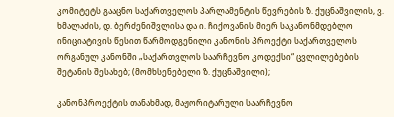კომიტეტს გააცნო საქართველოს პარლამენტის წევრების ზ. ქუცნაშვილის, ვ. ხმალაძის, დ. ბერძენიშვლისა და ი. ჩიქოვანის მიერ საკანონმდებლო ინიციატივის წესით წარმოდგენილი კანონის პროექტი საქართველოს ორგანულ კანონში „საქართვლოს საარჩევნო კოდექსი“ ცვლილებების შეტანის შესახებ; (მომხსენებელი ზ. ქუცნაშვილი);

კანონპროექტის თანახმად, მაჟორიტარული საარჩევნო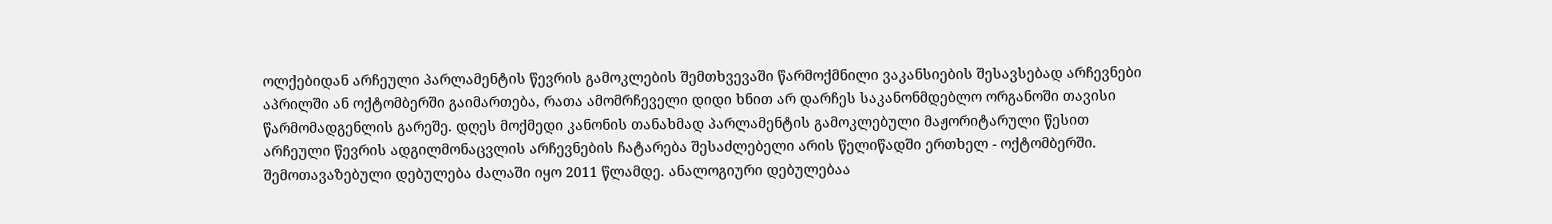ოლქებიდან არჩეული პარლამენტის წევრის გამოკლების შემთხვევაში წარმოქმნილი ვაკანსიების შესავსებად არჩევნები აპრილში ან ოქტომბერში გაიმართება, რათა ამომრჩეველი დიდი ხნით არ დარჩეს საკანონმდებლო ორგანოში თავისი წარმომადგენლის გარეშე. დღეს მოქმედი კანონის თანახმად პარლამენტის გამოკლებული მაჟორიტარული წესით არჩეული წევრის ადგილმონაცვლის არჩევნების ჩატარება შესაძლებელი არის წელიწადში ერთხელ - ოქტომბერში. შემოთავაზებული დებულება ძალაში იყო 2011 წლამდე. ანალოგიური დებულებაა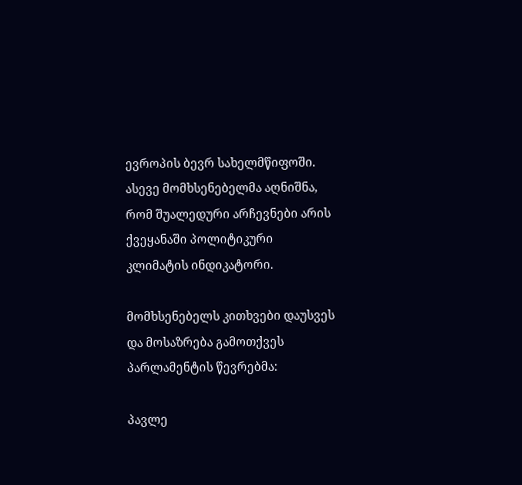ევროპის ბევრ სახელმწიფოში. ასევე მომხსენებელმა აღნიშნა, რომ შუალედური არჩევნები არის ქვეყანაში პოლიტიკური კლიმატის ინდიკატორი.

მომხსენებელს კითხვები დაუსვეს და მოსაზრება გამოთქვეს პარლამენტის წევრებმა:

პავლე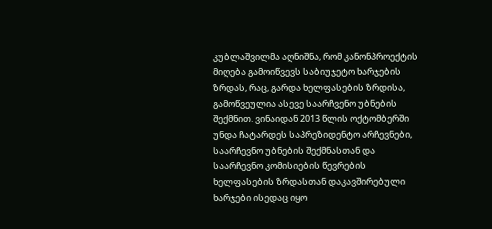კუბლაშვილმა აღნიშნა, რომ კანონპროექტის მიღება გამოიწვევს საბიუჯეტო ხარჯების ზრდას, რაც, გარდა ხელფასების ზრდისა, გამოწვეულია ასევე საარჩვენო უბნების შექმნით. ვინაიდან 2013 წლის ოქტომბერში უნდა ჩატარდეს საპრეზიდენტო არჩევნები, საარჩევნო უბნების შექმნასთან და საარჩევნო კომისიების წევრების ხელფასების ზრდასთან დაკავშირებული ხარჯები ისედაც იყო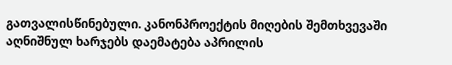გათვალისწინებული. კანონპროექტის მიღების შემთხვევაში აღნიშნულ ხარჯებს დაემატება აპრილის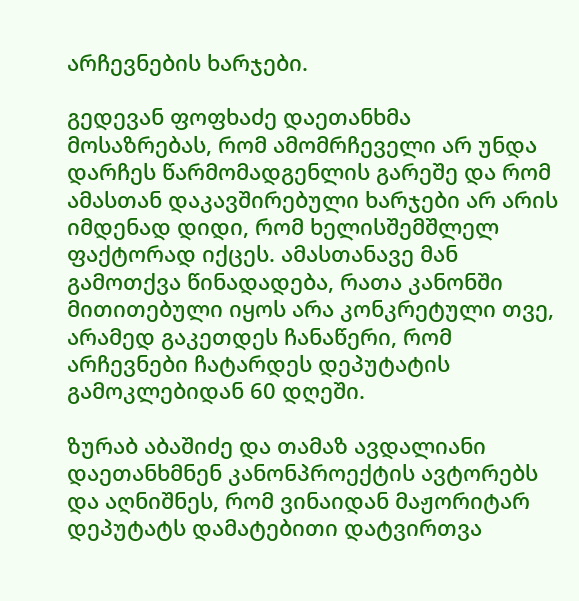არჩევნების ხარჯები.

გედევან ფოფხაძე დაეთანხმა მოსაზრებას, რომ ამომრჩეველი არ უნდა დარჩეს წარმომადგენლის გარეშე და რომ ამასთან დაკავშირებული ხარჯები არ არის იმდენად დიდი, რომ ხელისშემშლელ ფაქტორად იქცეს. ამასთანავე მან გამოთქვა წინადადება, რათა კანონში მითითებული იყოს არა კონკრეტული თვე, არამედ გაკეთდეს ჩანაწერი, რომ არჩევნები ჩატარდეს დეპუტატის გამოკლებიდან 60 დღეში.

ზურაბ აბაშიძე და თამაზ ავდალიანი დაეთანხმნენ კანონპროექტის ავტორებს და აღნიშნეს, რომ ვინაიდან მაჟორიტარ დეპუტატს დამატებითი დატვირთვა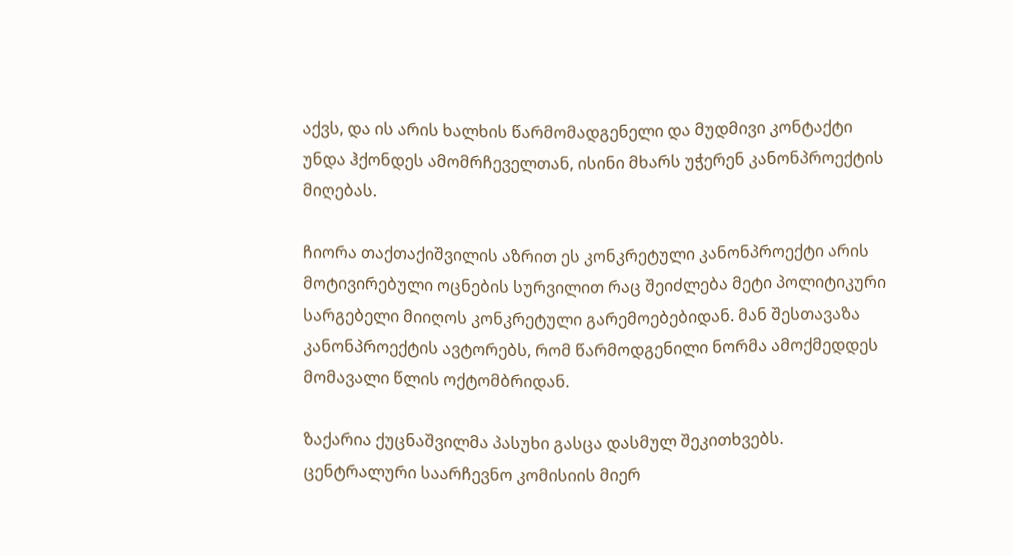აქვს, და ის არის ხალხის წარმომადგენელი და მუდმივი კონტაქტი უნდა ჰქონდეს ამომრჩეველთან, ისინი მხარს უჭერენ კანონპროექტის მიღებას.

ჩიორა თაქთაქიშვილის აზრით ეს კონკრეტული კანონპროექტი არის მოტივირებული ოცნების სურვილით რაც შეიძლება მეტი პოლიტიკური სარგებელი მიიღოს კონკრეტული გარემოებებიდან. მან შესთავაზა კანონპროექტის ავტორებს, რომ წარმოდგენილი ნორმა ამოქმედდეს მომავალი წლის ოქტომბრიდან.

ზაქარია ქუცნაშვილმა პასუხი გასცა დასმულ შეკითხვებს. ცენტრალური საარჩევნო კომისიის მიერ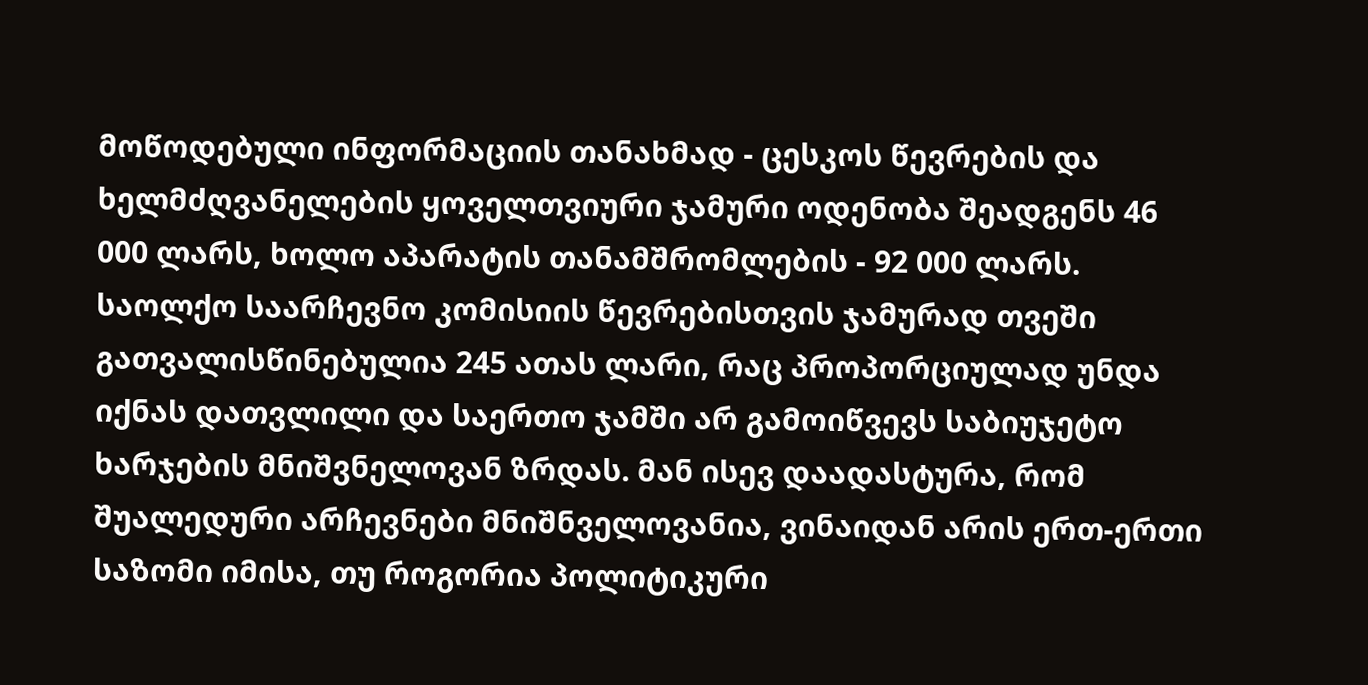მოწოდებული ინფორმაციის თანახმად - ცესკოს წევრების და ხელმძღვანელების ყოველთვიური ჯამური ოდენობა შეადგენს 46 000 ლარს, ხოლო აპარატის თანამშრომლების - 92 000 ლარს. საოლქო საარჩევნო კომისიის წევრებისთვის ჯამურად თვეში გათვალისწინებულია 245 ათას ლარი, რაც პროპორციულად უნდა იქნას დათვლილი და საერთო ჯამში არ გამოიწვევს საბიუჯეტო ხარჯების მნიშვნელოვან ზრდას. მან ისევ დაადასტურა, რომ შუალედური არჩევნები მნიშნველოვანია, ვინაიდან არის ერთ-ერთი საზომი იმისა, თუ როგორია პოლიტიკური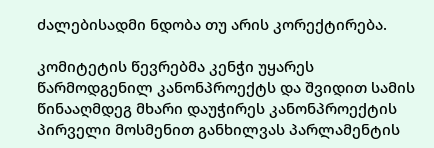ძალებისადმი ნდობა თუ არის კორექტირება.

კომიტეტის წევრებმა კენჭი უყარეს წარმოდგენილ კანონპროექტს და შვიდით სამის წინააღმდეგ მხარი დაუჭირეს კანონპროექტის პირველი მოსმენით განხილვას პარლამენტის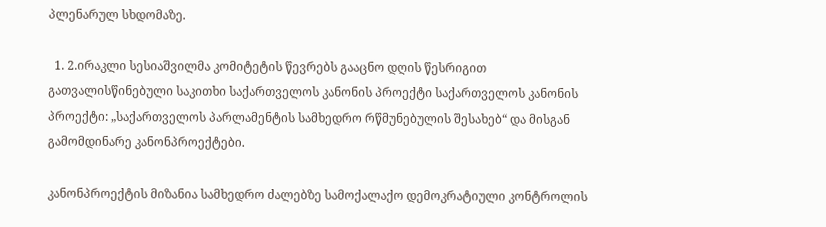პლენარულ სხდომაზე.

  1. 2.ირაკლი სესიაშვილმა კომიტეტის წევრებს გააცნო დღის წესრიგით გათვალისწინებული საკითხი საქართველოს კანონის პროექტი საქართველოს კანონის პროექტი: „საქართველოს პარლამენტის სამხედრო რწმუნებულის შესახებ“ და მისგან გამომდინარე კანონპროექტები.

კანონპროექტის მიზანია სამხედრო ძალებზე სამოქალაქო დემოკრატიული კონტროლის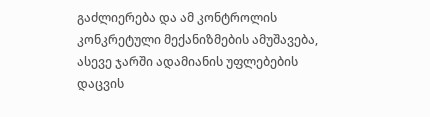გაძლიერება და ამ კონტროლის კონკრეტული მექანიზმების ამუშავება, ასევე ჯარში ადამიანის უფლებების დაცვის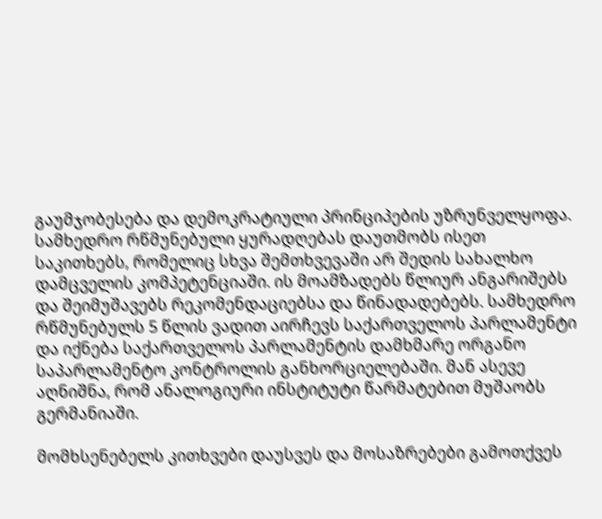გაუმჯობესება და დემოკრატიული პრინციპების უზრუნველყოფა. სამხედრო რწმუნებული ყურადღებას დაუთმობს ისეთ საკითხებს, რომელიც სხვა შემთხვევაში არ შედის სახალხო დამცველის კომპეტენციაში. ის მოამზადებს წლიურ ანგარიშებს და შეიმუშავებს რეკომენდაციებსა და წინადადებებს. სამხედრო რწმუნებულს 5 წლის ვადით აირჩევს საქართველოს პარლამენტი და იქნება საქართველოს პარლამენტის დამხმარე ორგანო საპარლამენტო კონტროლის განხორციელებაში. მან ასევე აღნიშნა, რომ ანალოგიური ინსტიტუტი წარმატებით მუშაობს გერმანიაში.

მომხსენებელს კითხვები დაუსვეს და მოსაზრებები გამოთქვეს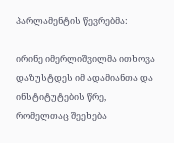პარლამენტის წევრებმა:

ირინე იმერლიშვილმა ითხოვა დაზუსტდეს იმ ადამიანთა და ინსტიტუტების წრე, რომელთაც შეეხება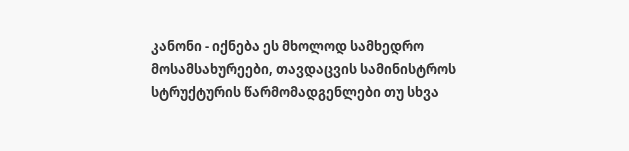კანონი - იქნება ეს მხოლოდ სამხედრო მოსამსახურეები, თავდაცვის სამინისტროს სტრუქტურის წარმომადგენლები თუ სხვა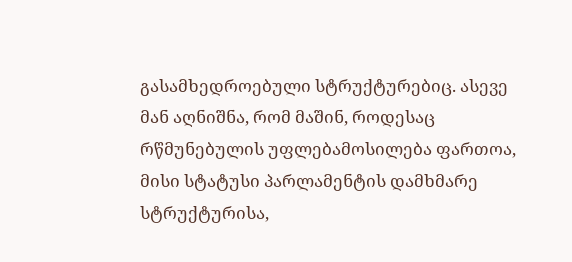გასამხედროებული სტრუქტურებიც. ასევე მან აღნიშნა, რომ მაშინ, როდესაც რწმუნებულის უფლებამოსილება ფართოა, მისი სტატუსი პარლამენტის დამხმარე სტრუქტურისა,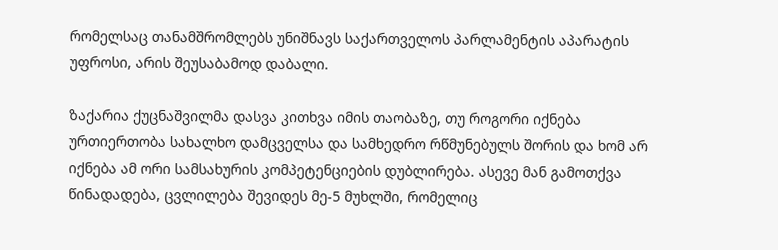რომელსაც თანამშრომლებს უნიშნავს საქართველოს პარლამენტის აპარატის უფროსი, არის შეუსაბამოდ დაბალი.

ზაქარია ქუცნაშვილმა დასვა კითხვა იმის თაობაზე, თუ როგორი იქნება ურთიერთობა სახალხო დამცველსა და სამხედრო რწმუნებულს შორის და ხომ არ იქნება ამ ორი სამსახურის კომპეტენციების დუბლირება. ასევე მან გამოთქვა წინადადება, ცვლილება შევიდეს მე-5 მუხლში, რომელიც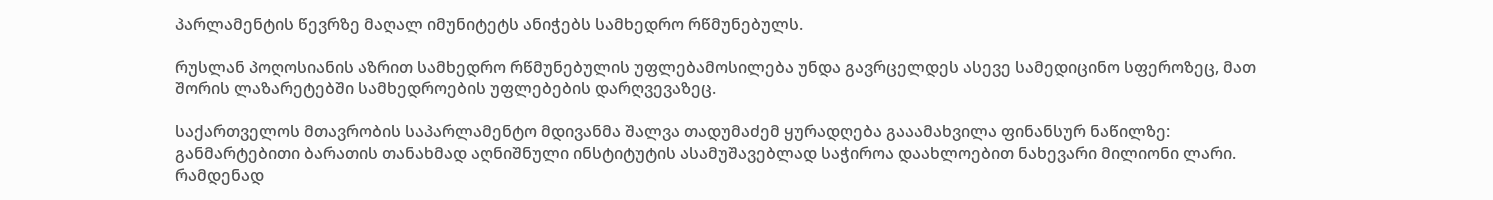პარლამენტის წევრზე მაღალ იმუნიტეტს ანიჭებს სამხედრო რწმუნებულს.

რუსლან პოღოსიანის აზრით სამხედრო რწმუნებულის უფლებამოსილება უნდა გავრცელდეს ასევე სამედიცინო სფეროზეც, მათ შორის ლაზარეტებში სამხედროების უფლებების დარღვევაზეც.

საქართველოს მთავრობის საპარლამენტო მდივანმა შალვა თადუმაძემ ყურადღება გააამახვილა ფინანსურ ნაწილზე: განმარტებითი ბარათის თანახმად აღნიშნული ინსტიტუტის ასამუშავებლად საჭიროა დაახლოებით ნახევარი მილიონი ლარი. რამდენად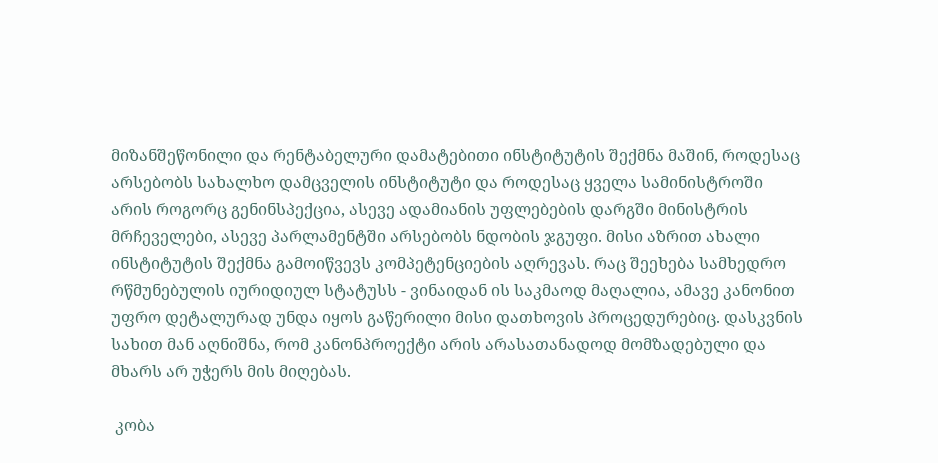მიზანშეწონილი და რენტაბელური დამატებითი ინსტიტუტის შექმნა მაშინ, როდესაც არსებობს სახალხო დამცველის ინსტიტუტი და როდესაც ყველა სამინისტროში არის როგორც გენინსპექცია, ასევე ადამიანის უფლებების დარგში მინისტრის მრჩეველები, ასევე პარლამენტში არსებობს ნდობის ჯგუფი. მისი აზრით ახალი ინსტიტუტის შექმნა გამოიწვევს კომპეტენციების აღრევას. რაც შეეხება სამხედრო რწმუნებულის იურიდიულ სტატუსს - ვინაიდან ის საკმაოდ მაღალია, ამავე კანონით უფრო დეტალურად უნდა იყოს გაწერილი მისი დათხოვის პროცედურებიც. დასკვნის სახით მან აღნიშნა, რომ კანონპროექტი არის არასათანადოდ მომზადებული და მხარს არ უჭერს მის მიღებას.

 კობა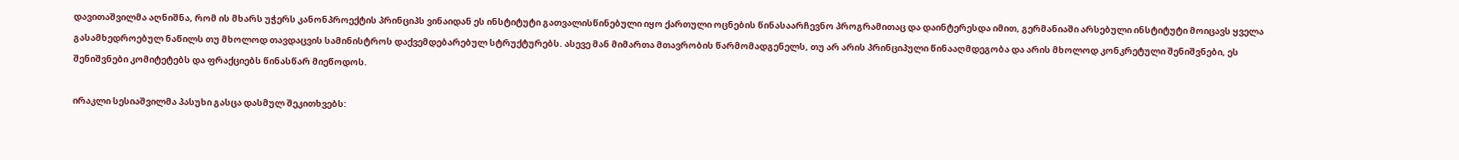დავითაშვილმა აღნიშნა, რომ ის მხარს უჭერს კანონპროექტის პრინციპს ვინაიდან ეს ინსტიტუტი გათვალისწინებული იყო ქართული ოცნების წინასაარჩევნო პროგრამითაც და დაინტერესდა იმით, გერმანიაში არსებული ინსტიტუტი მოიცავს ყველა გასამხედროებულ ნაწილს თუ მხოლოდ თავდაცვის სამინისტროს დაქვემდებარებულ სტრუქტურებს. ასევე მან მიმართა მთავრობის წარმომადგენელს, თუ არ არის პრინციპული წინააღმდეგობა და არის მხოლოდ კონკრეტული შენიშვნები, ეს შენიშვნები კომიტეტებს და ფრაქციებს წინასწარ მიეწოდოს.

ირაკლი სესიაშვილმა პასუხი გასცა დასმულ შეკითხვებს: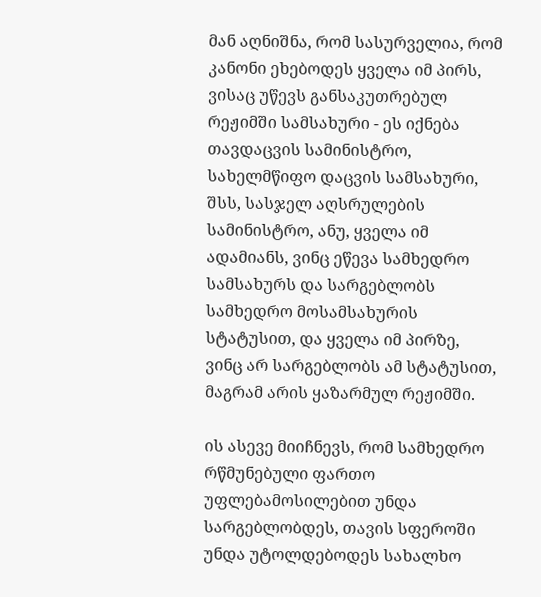მან აღნიშნა, რომ სასურველია, რომ კანონი ეხებოდეს ყველა იმ პირს, ვისაც უწევს განსაკუთრებულ რეჟიმში სამსახური - ეს იქნება თავდაცვის სამინისტრო, სახელმწიფო დაცვის სამსახური, შსს, სასჯელ აღსრულების სამინისტრო, ანუ, ყველა იმ ადამიანს, ვინც ეწევა სამხედრო სამსახურს და სარგებლობს სამხედრო მოსამსახურის სტატუსით, და ყველა იმ პირზე, ვინც არ სარგებლობს ამ სტატუსით, მაგრამ არის ყაზარმულ რეჟიმში.

ის ასევე მიიჩნევს, რომ სამხედრო რწმუნებული ფართო უფლებამოსილებით უნდა სარგებლობდეს, თავის სფეროში უნდა უტოლდებოდეს სახალხო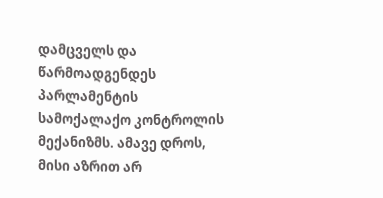დამცველს და წარმოადგენდეს პარლამენტის სამოქალაქო კონტროლის მექანიზმს. ამავე დროს, მისი აზრით არ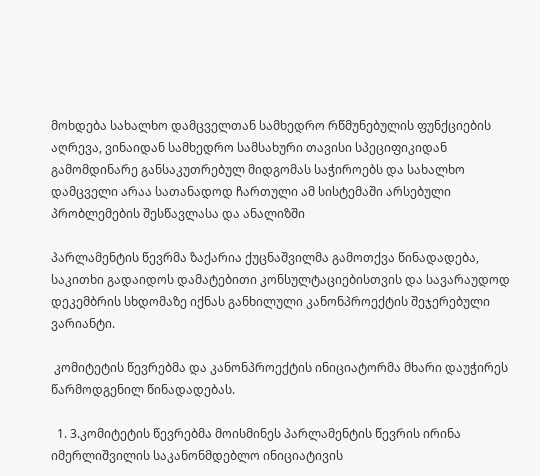მოხდება სახალხო დამცველთან სამხედრო რწმუნებულის ფუნქციების აღრევა, ვინაიდან სამხედრო სამსახური თავისი სპეციფიკიდან გამომდინარე განსაკუთრებულ მიდგომას საჭიროებს და სახალხო დამცველი არაა სათანადოდ ჩართული ამ სისტემაში არსებული პრობლემების შესწავლასა და ანალიზში

პარლამენტის წევრმა ზაქარია ქუცნაშვილმა გამოთქვა წინადადება, საკითხი გადაიდოს დამატებითი კონსულტაციებისთვის და სავარაუდოდ დეკემბრის სხდომაზე იქნას განხილული კანონპროექტის შეჯერებული ვარიანტი.

 კომიტეტის წევრებმა და კანონპროექტის ინიციატორმა მხარი დაუჭირეს წარმოდგენილ წინადადებას.

  1. 3.კომიტეტის წევრებმა მოისმინეს პარლამენტის წევრის ირინა იმერლიშვილის საკანონმდებლო ინიციატივის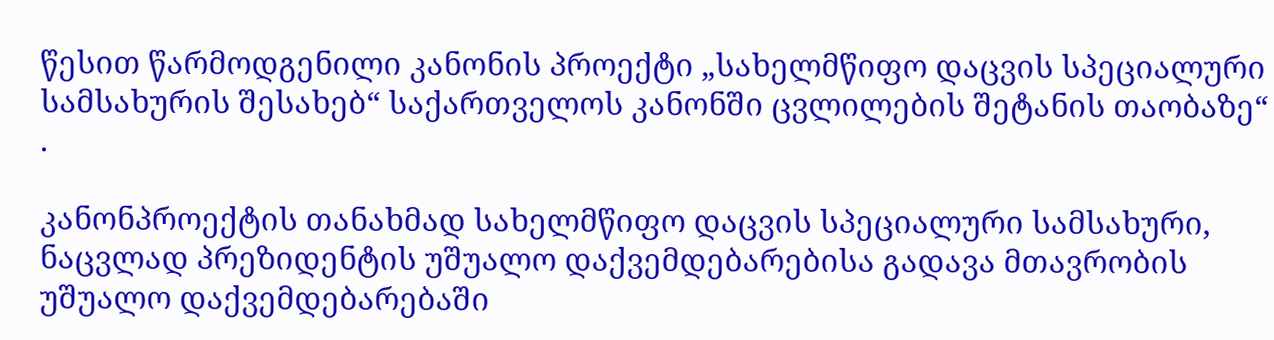წესით წარმოდგენილი კანონის პროექტი „სახელმწიფო დაცვის სპეციალური სამსახურის შესახებ“ საქართველოს კანონში ცვლილების შეტანის თაობაზე“ .

კანონპროექტის თანახმად სახელმწიფო დაცვის სპეციალური სამსახური, ნაცვლად პრეზიდენტის უშუალო დაქვემდებარებისა გადავა მთავრობის უშუალო დაქვემდებარებაში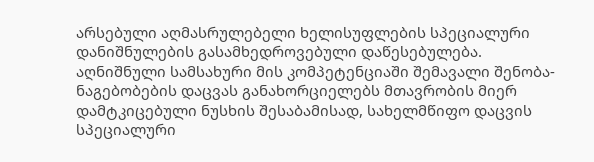არსებული აღმასრულებელი ხელისუფლების სპეციალური დანიშნულების გასამხედროვებული დაწესებულება. აღნიშნული სამსახური მის კომპეტენციაში შემავალი შენობა-ნაგებობების დაცვას განახორციელებს მთავრობის მიერ დამტკიცებული ნუსხის შესაბამისად, სახელმწიფო დაცვის სპეციალური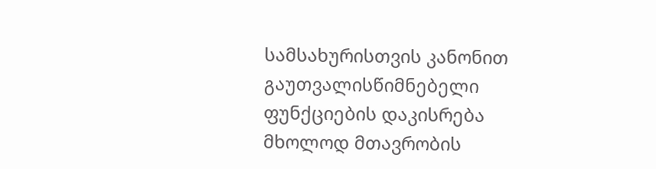სამსახურისთვის კანონით გაუთვალისწიმნებელი ფუნქციების დაკისრება მხოლოდ მთავრობის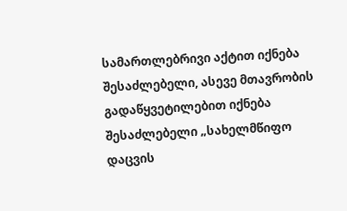სამართლებრივი აქტით იქნება შესაძლებელი, ასევე მთავრობის გადაწყვეტილებით იქნება შესაძლებელი „სახელმწიფო დაცვის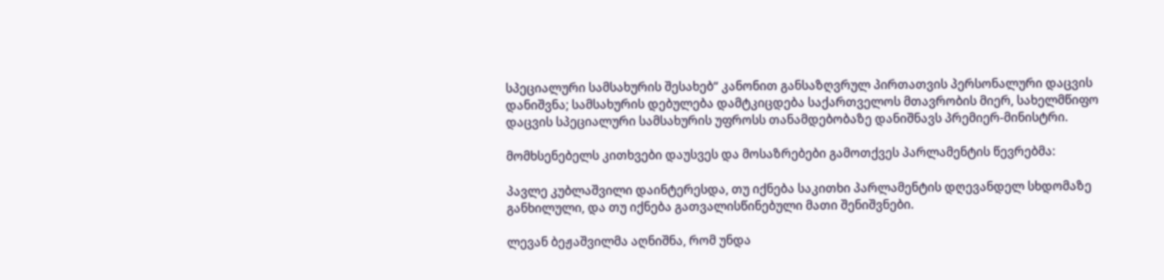სპეციალური სამსახურის შესახებ“ კანონით განსაზღვრულ პირთათვის პერსონალური დაცვის დანიშვნა; სამსახურის დებულება დამტკიცდება საქართველოს მთავრობის მიერ, სახელმწიფო დაცვის სპეციალური სამსახურის უფროსს თანამდებობაზე დანიშნავს პრემიერ-მინისტრი.

მომხსენებელს კითხვები დაუსვეს და მოსაზრებები გამოთქვეს პარლამენტის წევრებმა:

პავლე კუბლაშვილი დაინტერესდა, თუ იქნება საკითხი პარლამენტის დღევანდელ სხდომაზე განხილული, და თუ იქნება გათვალისწინებული მათი შენიშვნები.

ლევან ბეჟაშვილმა აღნიშნა, რომ უნდა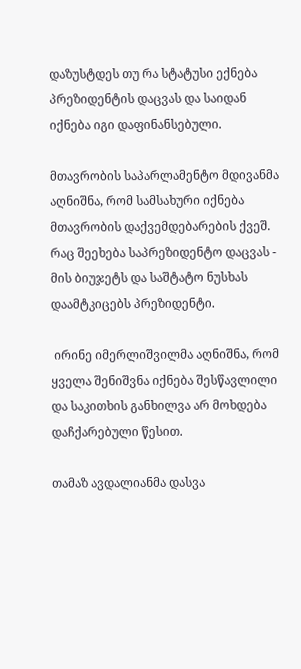დაზუსტდეს თუ რა სტატუსი ექნება პრეზიდენტის დაცვას და საიდან იქნება იგი დაფინანსებული.

მთავრობის საპარლამენტო მდივანმა აღნიშნა, რომ სამსახური იქნება მთავრობის დაქვემდებარების ქვეშ. რაც შეეხება საპრეზიდენტო დაცვას - მის ბიუჯეტს და საშტატო ნუსხას დაამტკიცებს პრეზიდენტი.

 ირინე იმერლიშვილმა აღნიშნა, რომ ყველა შენიშვნა იქნება შესწავლილი და საკითხის განხილვა არ მოხდება დაჩქარებული წესით.

თამაზ ავდალიანმა დასვა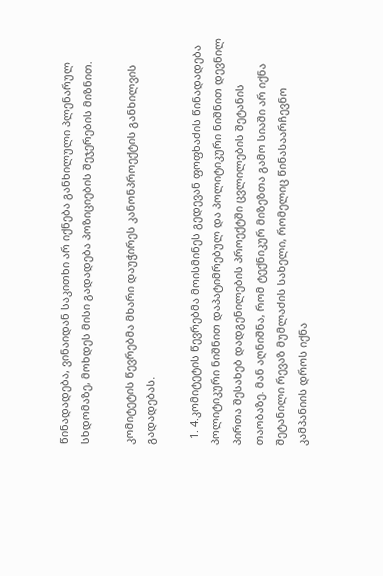წინადადება, ვინაიდან საკითხი არ იქნება განხილული პლენარულ სხდომაზე, მოხდეს მისი გადადება პოზიციების შეჯერების მიზნით.

კომიტეტის წევრებმა მხარი დაუჭირეს კანონპროექტის განხილვის გადადებას.

  1. 4.კომიტეტის წევრებმა მოისმინეს გედევან ფოფხაძის წინადადება პოლიტიკური ნიშნით დაპატიმრებულ და პოლიტიკური ნიშნით დევნილ პირთა შესახებ დადგენილების პროექტში ცვლილების შეტანის თაობაზე. მან აღნიშნა, რომ ტექნიკურ მიზეზთა გამო სიაში არ იქნა შეტანილი რევაზ მუმლაძის სახელი, რომელიც წინასაარჩევნო კამპანიის დროს იქნა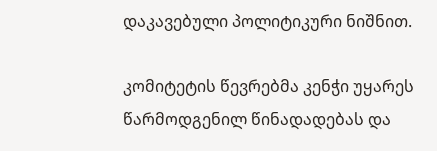დაკავებული პოლიტიკური ნიშნით.

კომიტეტის წევრებმა კენჭი უყარეს წარმოდგენილ წინადადებას და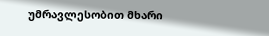უმრავლესობით მხარი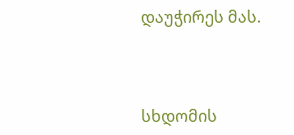დაუჭირეს მას.



სხდომის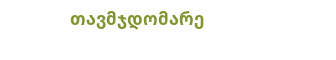თავმჯდომარე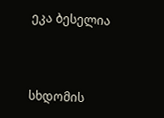ეკა ბესელია



სხდომის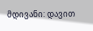მდივანი: დავით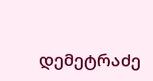დემეტრაძე